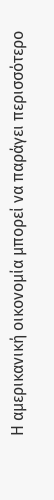Η αμερικανική οικονομία μπορεί να παράγει περισσότερο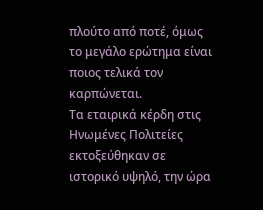πλούτο από ποτέ, όμως το μεγάλο ερώτημα είναι ποιος τελικά τον καρπώνεται.
Τα εταιρικά κέρδη στις Ηνωμένες Πολιτείες εκτοξεύθηκαν σε ιστορικό υψηλό, την ώρα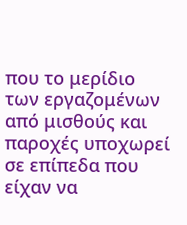που το μερίδιο των εργαζομένων από μισθούς και παροχές υποχωρεί σε επίπεδα που είχαν να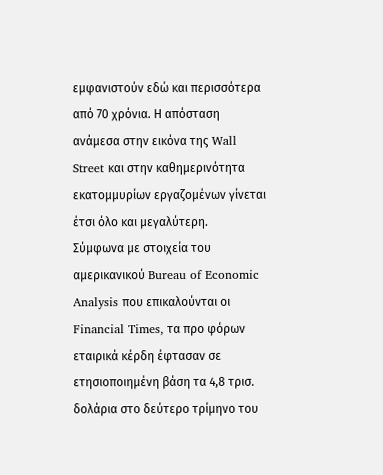εμφανιστούν εδώ και περισσότερα από 70 χρόνια. Η απόσταση ανάμεσα στην εικόνα της Wall Street και στην καθημερινότητα εκατομμυρίων εργαζομένων γίνεται έτσι όλο και μεγαλύτερη.
Σύμφωνα με στοιχεία του αμερικανικού Bureau of Economic Analysis που επικαλούνται οι Financial Times, τα προ φόρων εταιρικά κέρδη έφτασαν σε ετησιοποιημένη βάση τα 4,8 τρισ. δολάρια στο δεύτερο τρίμηνο του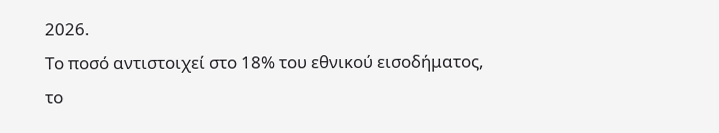2026.
Το ποσό αντιστοιχεί στο 18% του εθνικού εισοδήματος, το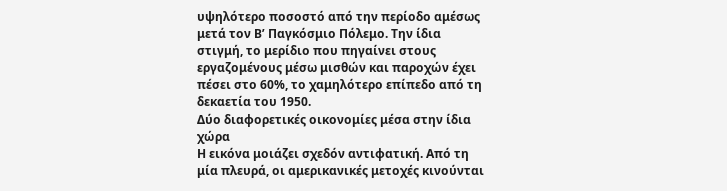υψηλότερο ποσοστό από την περίοδο αμέσως μετά τον Β’ Παγκόσμιο Πόλεμο. Την ίδια στιγμή, το μερίδιο που πηγαίνει στους εργαζομένους μέσω μισθών και παροχών έχει πέσει στο 60%, το χαμηλότερο επίπεδο από τη δεκαετία του 1950.
Δύο διαφορετικές οικονομίες μέσα στην ίδια χώρα
Η εικόνα μοιάζει σχεδόν αντιφατική. Από τη μία πλευρά, οι αμερικανικές μετοχές κινούνται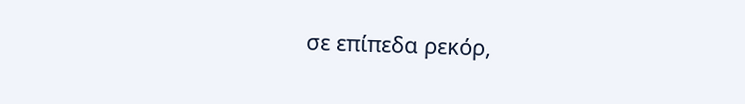σε επίπεδα ρεκόρ,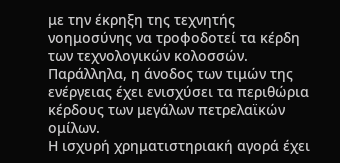με την έκρηξη της τεχνητής νοημοσύνης να τροφοδοτεί τα κέρδη των τεχνολογικών κολοσσών. Παράλληλα, η άνοδος των τιμών της ενέργειας έχει ενισχύσει τα περιθώρια κέρδους των μεγάλων πετρελαϊκών ομίλων.
Η ισχυρή χρηματιστηριακή αγορά έχει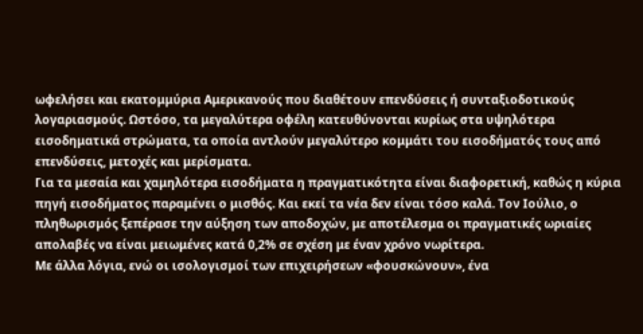ωφελήσει και εκατομμύρια Αμερικανούς που διαθέτουν επενδύσεις ή συνταξιοδοτικούς λογαριασμούς. Ωστόσο, τα μεγαλύτερα οφέλη κατευθύνονται κυρίως στα υψηλότερα εισοδηματικά στρώματα, τα οποία αντλούν μεγαλύτερο κομμάτι του εισοδήματός τους από επενδύσεις, μετοχές και μερίσματα.
Για τα μεσαία και χαμηλότερα εισοδήματα η πραγματικότητα είναι διαφορετική, καθώς η κύρια πηγή εισοδήματος παραμένει ο μισθός. Και εκεί τα νέα δεν είναι τόσο καλά. Τον Ιούλιο, ο πληθωρισμός ξεπέρασε την αύξηση των αποδοχών, με αποτέλεσμα οι πραγματικές ωριαίες απολαβές να είναι μειωμένες κατά 0,2% σε σχέση με έναν χρόνο νωρίτερα.
Με άλλα λόγια, ενώ οι ισολογισμοί των επιχειρήσεων «φουσκώνουν», ένα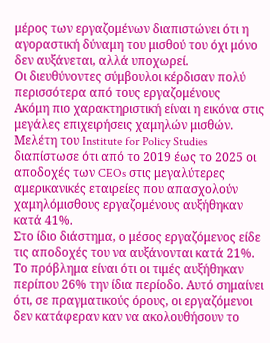μέρος των εργαζομένων διαπιστώνει ότι η αγοραστική δύναμη του μισθού του όχι μόνο δεν αυξάνεται, αλλά υποχωρεί.
Οι διευθύνοντες σύμβουλοι κέρδισαν πολύ περισσότερα από τους εργαζομένους
Ακόμη πιο χαρακτηριστική είναι η εικόνα στις μεγάλες επιχειρήσεις χαμηλών μισθών. Μελέτη του Institute for Policy Studies διαπίστωσε ότι από το 2019 έως το 2025 οι αποδοχές των CEOs στις μεγαλύτερες αμερικανικές εταιρείες που απασχολούν χαμηλόμισθους εργαζομένους αυξήθηκαν κατά 41%.
Στο ίδιο διάστημα, ο μέσος εργαζόμενος είδε τις αποδοχές του να αυξάνονται κατά 21%. Το πρόβλημα είναι ότι οι τιμές αυξήθηκαν περίπου 26% την ίδια περίοδο. Αυτό σημαίνει ότι, σε πραγματικούς όρους, οι εργαζόμενοι δεν κατάφεραν καν να ακολουθήσουν το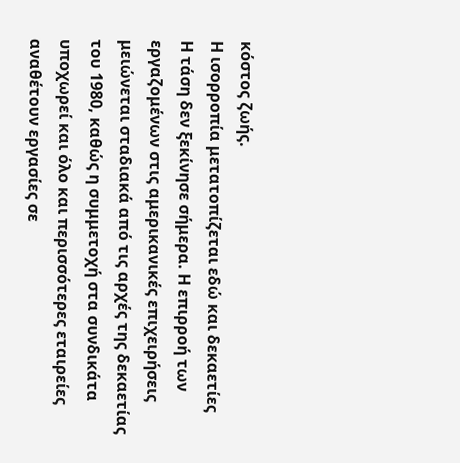κόστος ζωής.
Η ισορροπία μετατοπίζεται εδώ και δεκαετίες
Η τάση δεν ξεκίνησε σήμερα. Η επιρροή των εργαζομένων στις αμερικανικές επιχειρήσεις μειώνεται σταδιακά από τις αρχές της δεκαετίας του 1980, καθώς η συμμετοχή στα συνδικάτα υποχωρεί και όλο και περισσότερες εταιρείες αναθέτουν εργασίες σε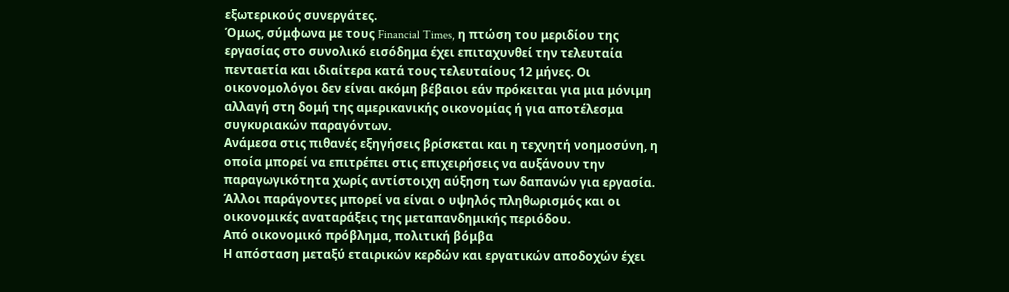εξωτερικούς συνεργάτες.
Όμως, σύμφωνα με τους Financial Times, η πτώση του μεριδίου της εργασίας στο συνολικό εισόδημα έχει επιταχυνθεί την τελευταία πενταετία και ιδιαίτερα κατά τους τελευταίους 12 μήνες. Οι οικονομολόγοι δεν είναι ακόμη βέβαιοι εάν πρόκειται για μια μόνιμη αλλαγή στη δομή της αμερικανικής οικονομίας ή για αποτέλεσμα συγκυριακών παραγόντων.
Ανάμεσα στις πιθανές εξηγήσεις βρίσκεται και η τεχνητή νοημοσύνη, η οποία μπορεί να επιτρέπει στις επιχειρήσεις να αυξάνουν την παραγωγικότητα χωρίς αντίστοιχη αύξηση των δαπανών για εργασία. Άλλοι παράγοντες μπορεί να είναι ο υψηλός πληθωρισμός και οι οικονομικές αναταράξεις της μεταπανδημικής περιόδου.
Από οικονομικό πρόβλημα, πολιτική βόμβα
Η απόσταση μεταξύ εταιρικών κερδών και εργατικών αποδοχών έχει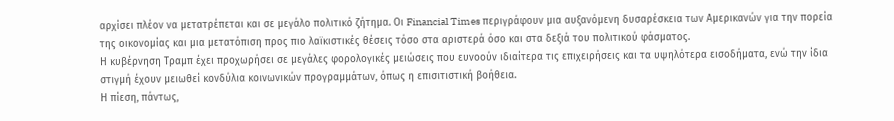αρχίσει πλέον να μετατρέπεται και σε μεγάλο πολιτικό ζήτημα. Οι Financial Times περιγράφουν μια αυξανόμενη δυσαρέσκεια των Αμερικανών για την πορεία της οικονομίας και μια μετατόπιση προς πιο λαϊκιστικές θέσεις τόσο στα αριστερά όσο και στα δεξιά του πολιτικού φάσματος.
Η κυβέρνηση Τραμπ έχει προχωρήσει σε μεγάλες φορολογικές μειώσεις που ευνοούν ιδιαίτερα τις επιχειρήσεις και τα υψηλότερα εισοδήματα, ενώ την ίδια στιγμή έχουν μειωθεί κονδύλια κοινωνικών προγραμμάτων, όπως η επισιτιστική βοήθεια.
Η πίεση, πάντως,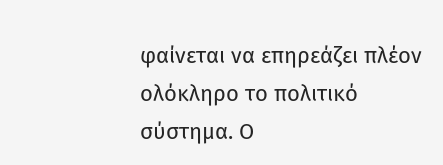φαίνεται να επηρεάζει πλέον ολόκληρο το πολιτικό σύστημα. Ο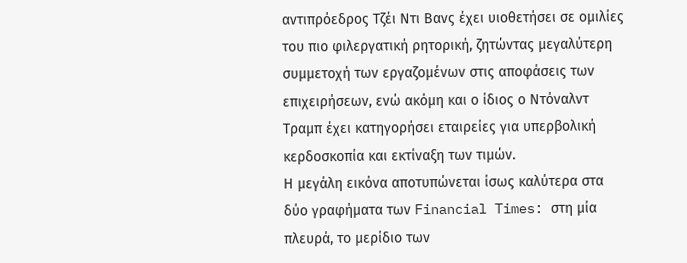αντιπρόεδρος Τζέι Ντι Βανς έχει υιοθετήσει σε ομιλίες του πιο φιλεργατική ρητορική, ζητώντας μεγαλύτερη συμμετοχή των εργαζομένων στις αποφάσεις των επιχειρήσεων, ενώ ακόμη και ο ίδιος ο Ντόναλντ Τραμπ έχει κατηγορήσει εταιρείες για υπερβολική κερδοσκοπία και εκτίναξη των τιμών.
Η μεγάλη εικόνα αποτυπώνεται ίσως καλύτερα στα δύο γραφήματα των Financial Times: στη μία πλευρά, το μερίδιο των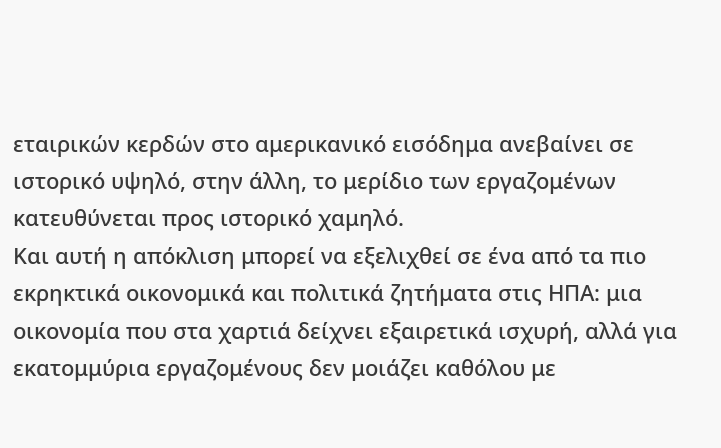εταιρικών κερδών στο αμερικανικό εισόδημα ανεβαίνει σε ιστορικό υψηλό, στην άλλη, το μερίδιο των εργαζομένων κατευθύνεται προς ιστορικό χαμηλό.
Και αυτή η απόκλιση μπορεί να εξελιχθεί σε ένα από τα πιο εκρηκτικά οικονομικά και πολιτικά ζητήματα στις ΗΠΑ: μια οικονομία που στα χαρτιά δείχνει εξαιρετικά ισχυρή, αλλά για εκατομμύρια εργαζομένους δεν μοιάζει καθόλου με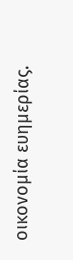οικονομία ευημερίας.